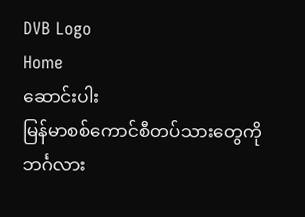DVB Logo
Home
ဆောင်းပါး
မြန်မာစစ်ကောင်စီတပ်သားတွေကို ဘင်္ဂလား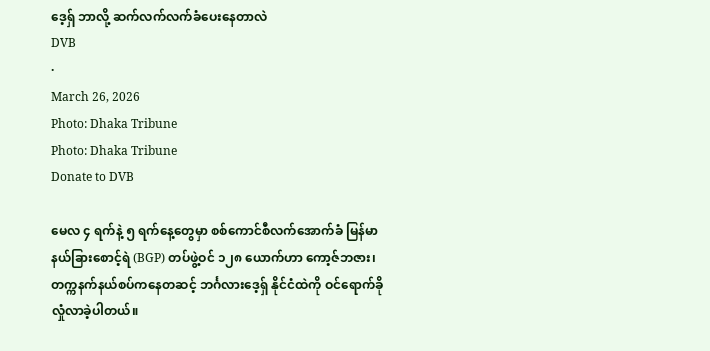ဒေ့ရှ် ဘာလို့ ဆက်လက်လက်ခံပေးနေတာလဲ
DVB
·
March 26, 2026
Photo: Dhaka Tribune
Photo: Dhaka Tribune
Donate to DVB

မေလ ၄ ရက်နဲ့ ၅ ရက်နေ့တွေမှာ စစ်ကောင်စီလက်အောက်ခံ မြန်မာနယ်ခြားစောင့်ရဲ (BGP) တပ်ဖွဲ့ဝင် ၁၂၈ ယောက်ဟာ ကော့ဇ်ဘဇား၊ တက္ကနက်နယ်စပ်ကနေတဆင့် ဘင်္ဂလားဒေ့ရှ် နိုင်ငံထဲကို ဝင်ရောက်ခိုလှုံလာခဲ့ပါတယ်။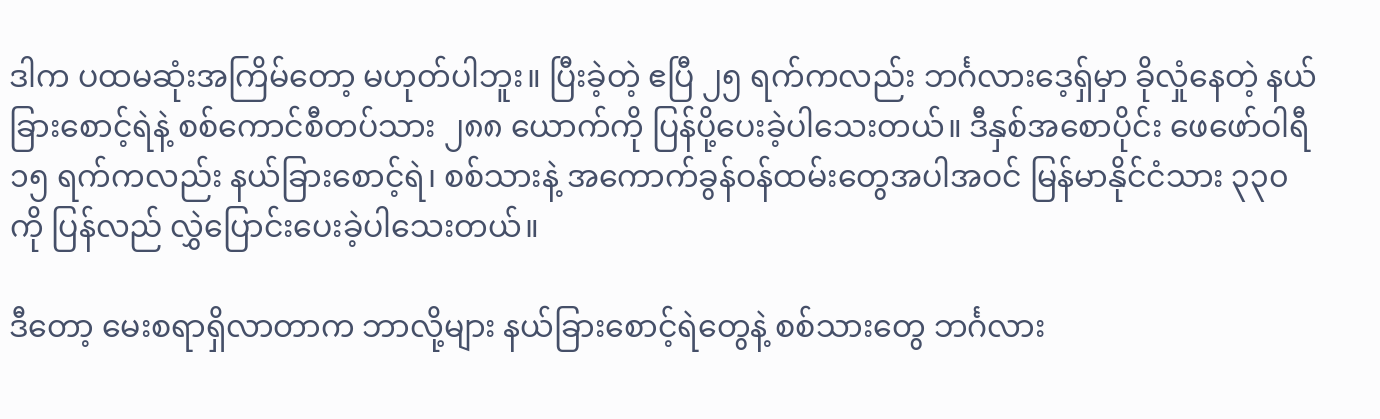ဒါက ပထမဆုံးအကြိမ်တော့ မဟုတ်ပါဘူး။ ပြီးခဲ့တဲ့ ဧပြီ ၂၅ ရက်ကလည်း ဘင်္ဂလားဒေ့ရှ်မှာ ခိုလှုံနေတဲ့ နယ်ခြားစောင့်ရဲနဲ့ စစ်ကောင်စီတပ်သား ၂၈၈ ယောက်ကို ပြန်ပို့ပေးခဲ့ပါသေးတယ်။ ဒီနှစ်အစောပိုင်း ဖေဖော်ဝါရီ ၁၅ ရက်ကလည်း နယ်ခြားစောင့်ရဲ၊ စစ်သားနဲ့ အကောက်ခွန်ဝန်ထမ်းတွေအပါအဝင် မြန်မာနိုင်ငံသား ၃၃၀ ကို ပြန်လည် လွှဲပြောင်းပေးခဲ့ပါသေးတယ်။

ဒီတော့ မေးစရာရှိလာတာက ဘာလို့များ နယ်ခြားစောင့်ရဲတွေနဲ့ စစ်သားတွေ ဘင်္ဂလား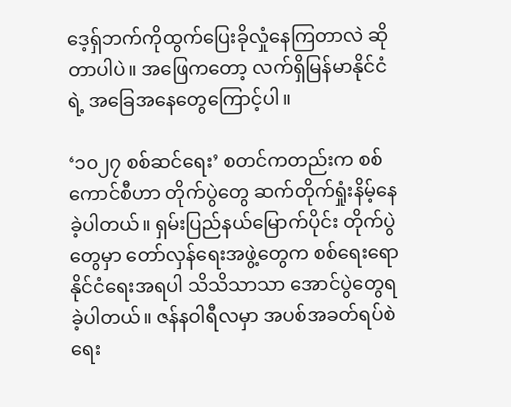ဒေ့ရှ်ဘက်ကိုထွက်ပြေးခိုလှုံနေကြတာလဲ ဆိုတာပါပဲ။ အဖြေကတော့ လက်ရှိမြန်မာနိုင်ငံရဲ့ အခြေအနေတွေကြောင့်ပါ။

‘၁၀၂၇ စစ်ဆင်ရေး’ စတင်ကတည်းက စစ်ကောင်စီဟာ တိုက်ပွဲတွေ ဆက်တိုက်ရှုံးနိမ့်နေခဲ့ပါတယ်။ ရှမ်းပြည်နယ်မြောက်ပိုင်း တိုက်ပွဲတွေမှာ တော်လှန်ရေးအဖွဲ့တွေက စစ်ရေးရော နိုင်ငံရေးအရပါ သိသိသာသာ အောင်ပွဲတွေရခဲ့ပါတယ်။ ဇန်နဝါရီလမှာ အပစ်အခတ်ရပ်စဲရေး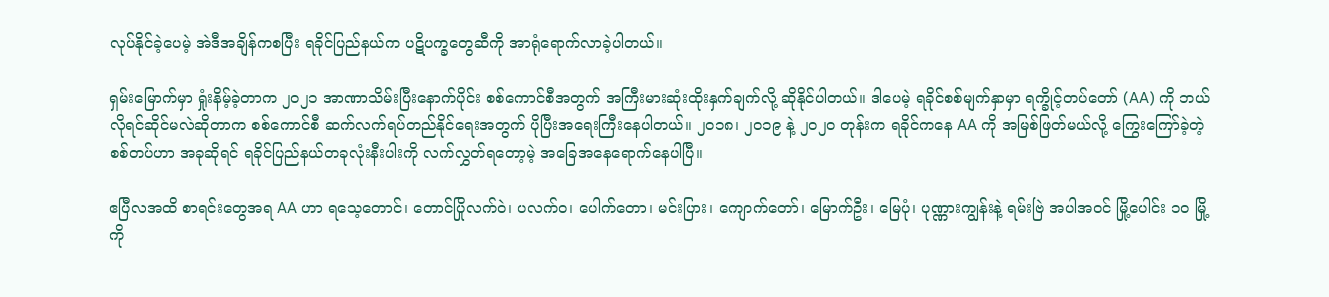လုပ်နိုင်ခဲ့ပေမဲ့ အဲဒီအချိန်ကစပြီး ရခိုင်ပြည်နယ်က ပဋိပက္ခတွေဆီကို အာရုံရောက်လာခဲ့ပါတယ်။

ရှမ်းမြောက်မှာ ရှုံးနိမ့်ခဲ့တာက ၂၀၂၁ အာဏာသိမ်းပြီးနောက်ပိုင်း စစ်ကောင်စီအတွက် အကြီးမားဆုံးထိုးနှက်ချက်လို့ ဆိုနိုင်ပါတယ်။ ဒါပေမဲ့ ရခိုင်စစ်မျက်နှာမှာ ရက္ခိုင့်တပ်တော် (AA) ကို ဘယ်လိုရင်ဆိုင်မလဲဆိုတာက စစ်ကောင်စီ ဆက်လက်ရပ်တည်နိုင်ရေးအတွက် ပိုပြီးအရေးကြီးနေပါတယ်။ ၂၀၁၈၊ ၂၀၁၉ နဲ့ ၂၀၂၀ တုန်းက ရခိုင်ကနေ AA ကို အမြစ်ဖြတ်မယ်လို့ ကြွေးကြော်ခဲ့တဲ့ စစ်တပ်ဟာ အခုဆိုရင် ရခိုင်ပြည်နယ်တခုလုံးနီးပါးကို လက်လွှတ်ရတော့မဲ့ အခြေအနေရောက်နေပါပြီ။

ဧပြီလအထိ စာရင်းတွေအရ AA ဟာ ရသေ့တောင်၊ တောင်ပြိုလက်ဝဲ၊ ပလက်ဝ၊ ပေါက်တော၊ မင်းပြား၊ ကျောက်တော်၊ မြောက်ဦး၊ မြေပုံ၊ ပုဏ္ဏားကျွန်းနဲ့ ရမ်းဗြဲ အပါအဝင် မြို့ပေါင်း ၁၀ မြို့ကို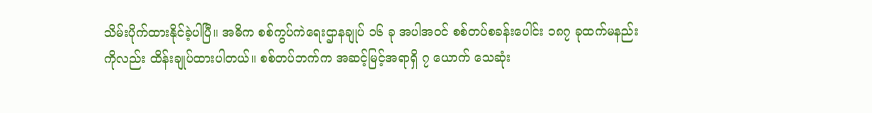သိမ်းပိုက်ထားနိုင်ခဲ့ပါပြီ။ အဓိက စစ်ကွပ်ကဲရေးဌာနချုပ် ၁၆ ခု အပါအဝင် စစ်တပ်စခန်းပေါင်း ၁၈၇ ခုထက်မနည်းကိုလည်း ထိန်းချုပ်ထားပါတယ်။ စစ်တပ်ဘက်က အဆင့်မြင့်အရာရှိ ၇ ယောက် သေဆုံး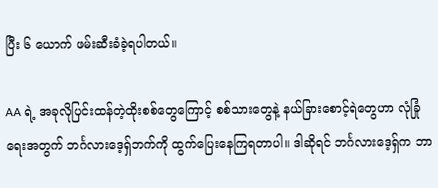ပြီး ၆ ယောက် ဖမ်းဆီးခံခဲ့ရပါတယ်။

AA ရဲ့ အခုလိုပြင်းထန်တဲ့ထိုးစစ်တွေကြောင့် စစ်သားတွေနဲ့ နယ်ခြားစောင့်ရဲတွေဟာ လုံခြုံရေးအတွက် ဘင်္ဂလားဒေ့ရှ်ဘက်ကို ထွက်ပြေးနေကြရတာပါ။ ဒါဆိုရင် ဘင်္ဂလားဒေ့ရှ်က ဘာ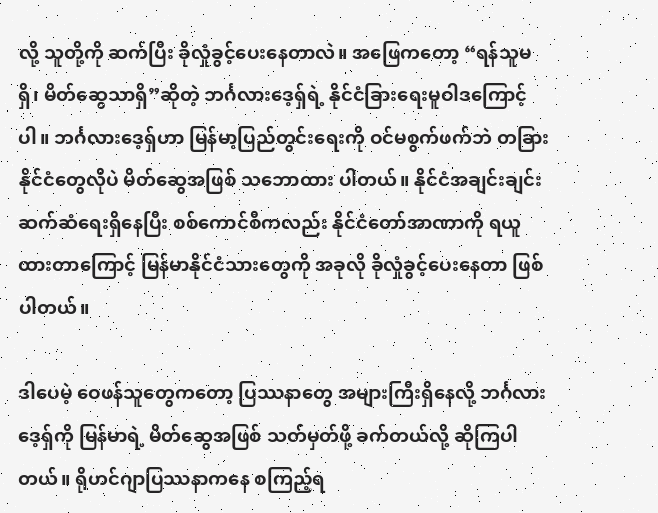လို့ သူတို့ကို ဆက်ပြီး ခိုလှုံခွင့်ပေးနေတာလဲ။ အဖြေကတော့ “ရန်သူမရှိ၊ မိတ်ဆွေသာရှိ”ဆိုတဲ့ ဘင်္ဂလားဒေ့ရှ်ရဲ့ နိုင်ငံခြားရေးမူဝါဒကြောင့်ပါ။ ဘင်္ဂလားဒေ့ရှ်ဟာ မြန်မာ့ပြည်တွင်းရေးကို ဝင်မစွက်ဖက်ဘဲ တခြားနိုင်ငံတွေလိုပဲ မိတ်ဆွေအဖြစ် သဘောထား ပါတယ်။ နိုင်ငံအချင်းချင်း ဆက်ဆံရေးရှိနေပြီး စစ်ကောင်စီကလည်း နိုင်ငံတော်အာဏာကို ရယူထားတာကြောင့် မြန်မာနိုင်ငံသားတွေကို အခုလို ခိုလှုံခွင့်ပေးနေတာ ဖြစ်ပါတယ်။

ဒါပေမဲ့ ဝေဖန်သူတွေကတော့ ပြဿနာတွေ အများကြီးရှိနေလို့ ဘင်္ဂလားဒေ့ရှ်ကို မြန်မာရဲ့ မိတ်ဆွေအဖြစ် သတ်မှတ်ဖို့ ခက်တယ်လို့ ဆိုကြပါတယ်။ ရိုဟင်ဂျာပြဿနာကနေ စကြည့်ရ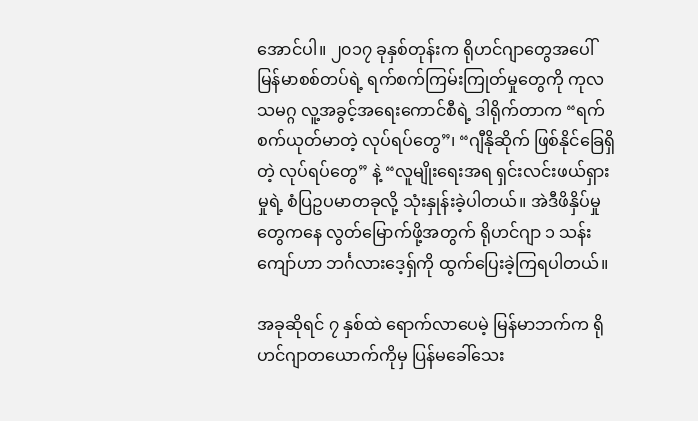အောင်ပါ။ ၂၀၁၇ ခုနှစ်တုန်းက ရိုဟင်ဂျာတွေအပေါ် မြန်မာစစ်တပ်ရဲ့ ရက်စက်ကြမ်းကြုတ်မှုတွေကို ကုလသမဂ္ဂ လူ့အခွင့်အရေးကောင်စီရဲ့ ဒါရိုက်တာက “ရက်စက်ယုတ်မာတဲ့ လုပ်ရပ်တွေ”၊ “ဂျီနိုဆိုက် ဖြစ်နိုင်ခြေရှိတဲ့ လုပ်ရပ်တွေ” နဲ့ “လူမျိုးရေးအရ ရှင်းလင်းဖယ်ရှားမှုရဲ့ စံပြဥပမာတခုလို့ သုံးနှုန်းခဲ့ပါတယ်။ အဲဒီဖိနှိပ်မှုတွေကနေ လွတ်မြောက်ဖို့အတွက် ရိုဟင်ဂျာ ၁ သန်းကျော်ဟာ ဘင်္ဂလားဒေ့ရှ်ကို ထွက်ပြေးခဲ့ကြရပါတယ်။

အခုဆိုရင် ၇ နှစ်ထဲ ရောက်လာပေမဲ့ မြန်မာဘက်က ရိုဟင်ဂျာတယောက်ကိုမှ ပြန်မခေါ်သေး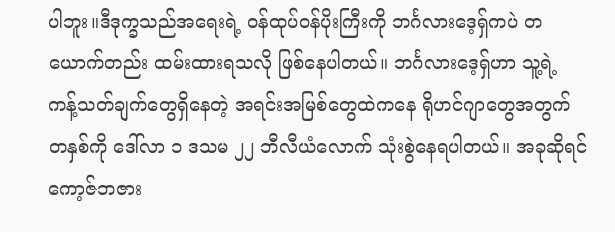ပါဘူး။ဒီဒုက္ခသည်အရေးရဲ့ ဝန်ထုပ်ဝန်ပိုးကြီးကို ဘင်္ဂလားဒေ့ရှ်ကပဲ တယောက်တည်း ထမ်းထားရသလို ဖြစ်နေပါတယ်။ ဘင်္ဂလားဒေ့ရှ်ဟာ သူ့ရဲ့ ကန့်သတ်ချက်တွေရှိနေတဲ့ အရင်းအမြစ်တွေထဲကနေ ရိုဟင်ဂျာတွေအတွက် တနှစ်ကို ဒေါ်လာ ၁ ဒသမ ၂၂ ဘီလီယံလောက် သုံးစွဲနေရပါတယ်။ အခုဆိုရင် ကော့ဇ်ဘဇား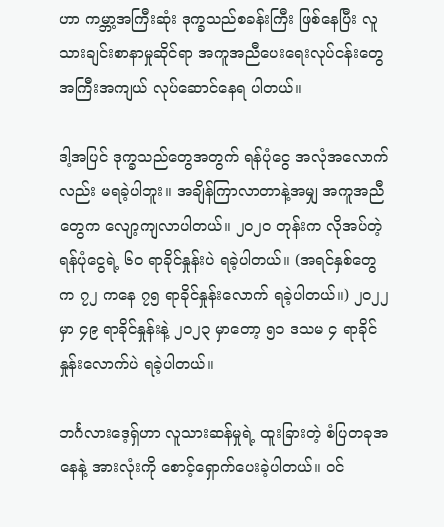ဟာ ကမ္ဘာ့အကြီးဆုံး ဒုက္ခသည်စခန်းကြီး ဖြစ်နေပြီး လူသားချင်းစာနာမှုဆိုင်ရာ အကူအညီပေးရေးလုပ်ငန်းတွေ အကြီးအကျယ် လုပ်ဆောင်နေရ ပါတယ်။

ဒါ့အပြင် ဒုက္ခသည်တွေအတွက် ရန်ပုံငွေ အလုံအလောက်လည်း မရခဲ့ပါဘူး။ အချိန်ကြာလာတာနဲ့အမျှ အကူအညီတွေက လျော့ကျလာပါတယ်။ ၂၀၂၀ တုန်းက လိုအပ်တဲ့ ရန်ပုံငွေရဲ့ ၆၀ ရာခိုင်နှုန်းပဲ ရခဲ့ပါတယ်။ (အရင်နှစ်တွေက ၇၂ ကနေ ၇၅ ရာခိုင်နှုန်းလောက် ရခဲ့ပါတယ်။) ၂၀၂၂ မှာ ၄၉ ရာခိုင်နှုန်းနဲ့ ၂၀၂၃ မှာတော့ ၅၁ ဒသမ ၄ ရာခိုင်နှုန်းလောက်ပဲ ရခဲ့ပါတယ်။

ဘင်္ဂလားဒေ့ရှ်ဟာ လူသားဆန်မှုရဲ့ ထူးခြားတဲ့ စံပြတခုအနေနဲ့ အားလုံးကို စောင့်ရှောက်ပေးခဲ့ပါတယ်။ ဝင်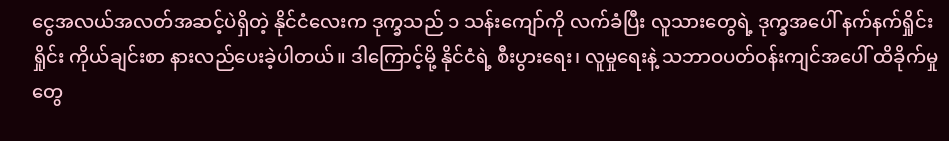ငွေအလယ်အလတ်အဆင့်ပဲရှိတဲ့ နိုင်ငံလေးက ဒုက္ခသည် ၁ သန်းကျော်ကို လက်ခံပြီး လူသားတွေရဲ့ ဒုက္ခအပေါ် နက်နက်ရှိုင်းရှိုင်း ကိုယ်ချင်းစာ နားလည်ပေးခဲ့ပါတယ်။ ဒါကြောင့်မို့ နိုင်ငံရဲ့ စီးပွားရေး၊ လူမှုရေးနဲ့ သဘာဝပတ်ဝန်းကျင်အပေါ် ထိခိုက်မှုတွေ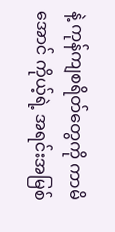နဲ့ ကုန်ကျစရိတ်တွေကို ကာမိအောင် ကိုယ့်ရဲ့ အရင်းအမြစ်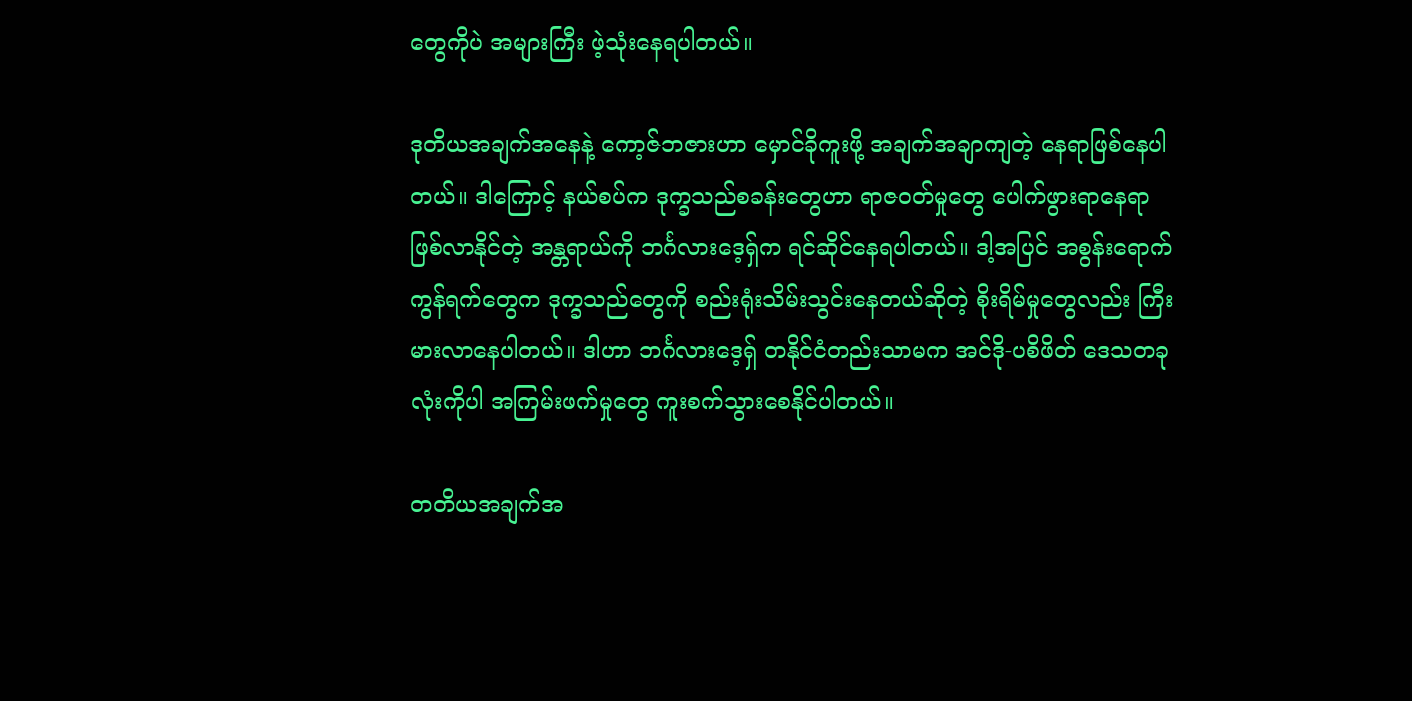တွေကိုပဲ အများကြီး ဖဲ့သုံးနေရပါတယ်။

ဒုတိယအချက်အနေနဲ့ ကော့ဇ်ဘဇားဟာ မှောင်ခိုကူးဖို့ အချက်အချာကျတဲ့ နေရာဖြစ်နေပါတယ်။ ဒါကြောင့် နယ်စပ်က ဒုက္ခသည်စခန်းတွေဟာ ရာဇဝတ်မှုတွေ ပေါက်ဖွားရာနေရာ ဖြစ်လာနိုင်တဲ့ အန္တရာယ်ကို ဘင်္ဂလားဒေ့ရှ်က ရင်ဆိုင်နေရပါတယ်။ ဒါ့အပြင် အစွန်းရောက်ကွန်ရက်တွေက ဒုက္ခသည်တွေကို စည်းရုံးသိမ်းသွင်းနေတယ်ဆိုတဲ့ စိုးရိမ်မှုတွေလည်း ကြီးမားလာနေပါတယ်။ ဒါဟာ ဘင်္ဂလားဒေ့ရှ် တနိုင်ငံတည်းသာမက အင်ဒို-ပစိဖိတ် ဒေသတခုလုံးကိုပါ အကြမ်းဖက်မှုတွေ ကူးစက်သွားစေနိုင်ပါတယ်။

တတိယအချက်အ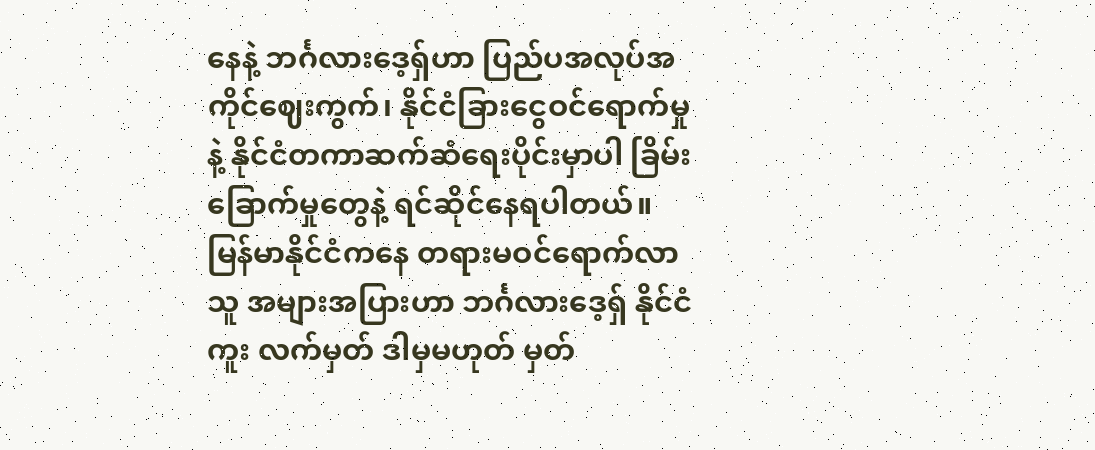နေနဲ့ ဘင်္ဂလားဒေ့ရှ်ဟာ ပြည်ပအလုပ်အကိုင်ဈေးကွက်၊ နိုင်ငံခြားငွေဝင်ရောက်မှုနဲ့ နိုင်ငံတကာဆက်ဆံရေးပိုင်းမှာပါ ခြိမ်းခြောက်မှုတွေနဲ့ ရင်ဆိုင်နေရပါတယ်။ မြန်မာနိုင်ငံကနေ တရားမဝင်ရောက်လာသူ အများအပြားဟာ ဘင်္ဂလားဒေ့ရှ် နိုင်ငံကူး လက်မှတ် ဒါမှမဟုတ် မှတ်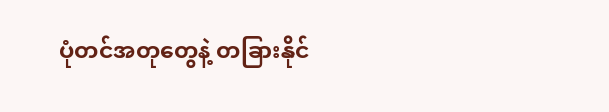ပုံတင်အတုတွေနဲ့ တခြားနိုင်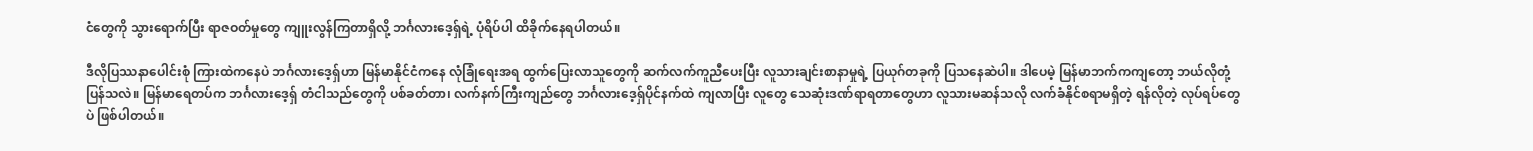ငံတွေကို သွားရောက်ပြီး ရာဇဝတ်မှုတွေ ကျူးလွန်ကြတာရှိလို့ ဘင်္ဂလားဒေ့ရှ်ရဲ့ ပုံရိပ်ပါ ထိခိုက်နေရပါတယ်။

ဒီလိုပြဿနာပေါင်းစုံ ကြားထဲကနေပဲ ဘင်္ဂလားဒေ့ရှ်ဟာ မြန်မာနိုင်ငံကနေ လုံခြုံရေးအရ ထွက်ပြေးလာသူတွေကို ဆက်လက်ကူညီပေးပြီး လူသားချင်းစာနာမှုရဲ့ ပြယုဂ်တခုကို ပြသနေဆဲပါ။ ဒါပေမဲ့ မြန်မာဘက်ကကျတော့ ဘယ်လိုတုံ့ပြန်သလဲ။ မြန်မာရေတပ်က ဘင်္ဂလားဒေ့ရှ် တံငါသည်တွေကို ပစ်ခတ်တာ၊ လက်နက်ကြီးကျည်တွေ ဘင်္ဂလားဒေ့ရှ်ပိုင်နက်ထဲ ကျလာပြီး လူတွေ သေဆုံးဒဏ်ရာရတာတွေဟာ လူသားမဆန်သလို လက်ခံနိုင်စရာမရှိတဲ့ ရန်လိုတဲ့ လုပ်ရပ်တွေပဲ ဖြစ်ပါတယ်။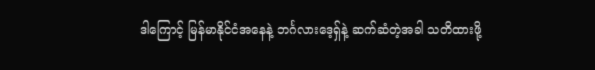ဒါကြောင့် မြန်မာနိုင်ငံအနေနဲ့ ဘင်္ဂလားဒေ့ရှ်နဲ့ ဆက်ဆံတဲ့အခါ သတိထားဖို့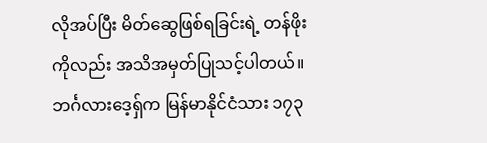လိုအပ်ပြီး မိတ်ဆွေဖြစ်ရခြင်းရဲ့ တန်ဖိုးကိုလည်း အသိအမှတ်ပြုသင့်ပါတယ်။ ဘင်္ဂလားဒေ့ရှ်က မြန်မာနိုင်ငံသား ၁၇၃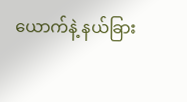ယောက်နဲ့ နယ်ခြား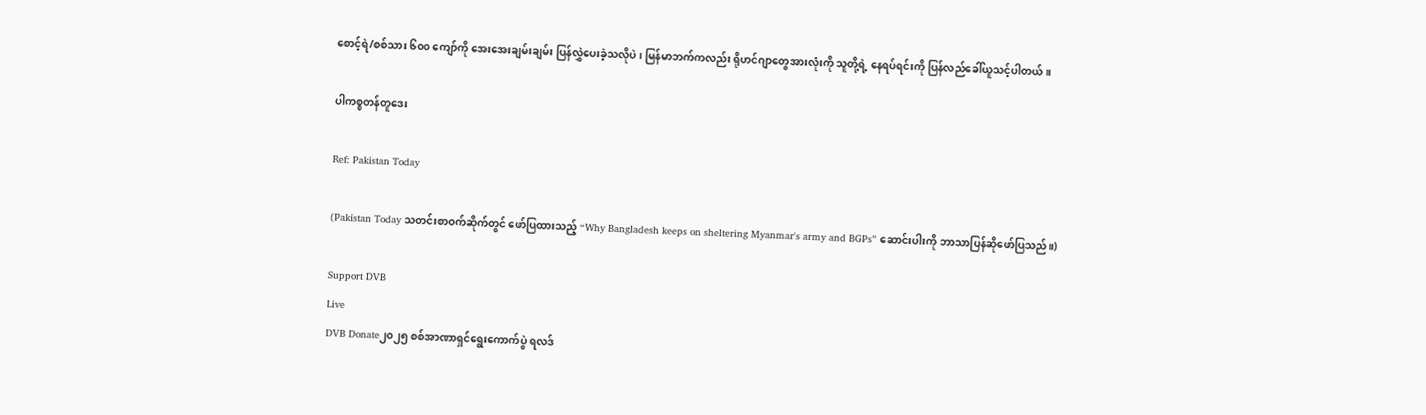စောင့်ရဲ/စစ်သား ၆၀၀ ကျော်ကို အေးအေးချမ်းချမ်း ပြန်လွှဲပေးခဲ့သလိုပဲ၊ မြန်မာဘက်ကလည်း ရိုဟင်ဂျာတွေအားလုံးကို သူတို့ရဲ့ နေရပ်ရင်းကို ပြန်လည်ခေါ်ယူသင့်ပါတယ်။

ပါကစ္စတန်တူဒေး

Ref: Pakistan Today

(Pakistan Today သတင်းစာဝက်ဆိုက်တွင် ဖော်ပြထားသည့် “Why Bangladesh keeps on sheltering Myanmar's army and BGPs” ဆောင်းပါးကို ဘာသာပြန်ဆိုဖော်ပြသည်။)

Support DVB
Live
DVB Donate၂၀၂၅ စစ်အာဏာရှင်ရွေးကောက်ပွဲ ရလဒ်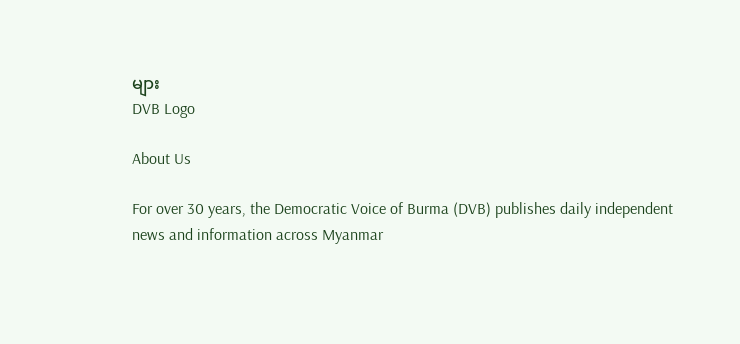များ
DVB Logo

About Us

For over 30 years, the Democratic Voice of Burma (DVB) publishes daily independent news and information across Myanmar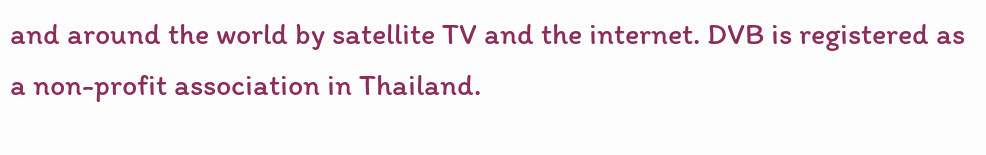and around the world by satellite TV and the internet. DVB is registered as a non-profit association in Thailand.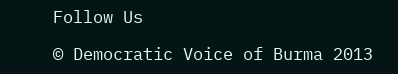Follow Us

© Democratic Voice of Burma 2013